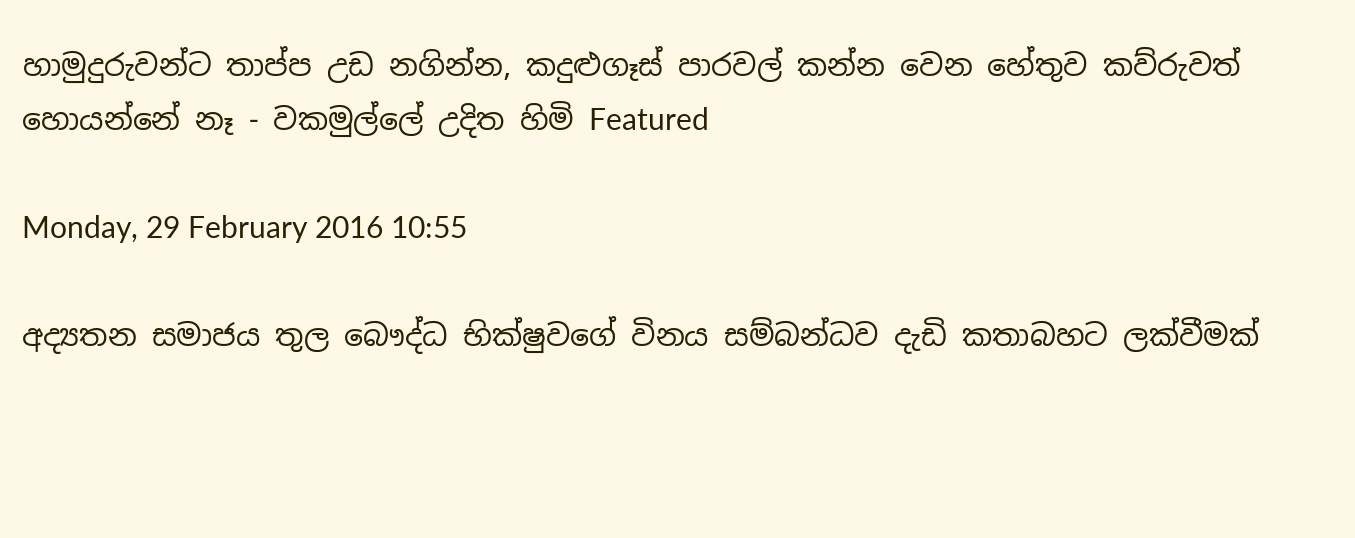හාමුදුරුවන්ට තාප්ප උඩ නගින්න, කදුළුගෑස් පාරවල් කන්න වෙන හේතුව කව්රුවත් හොයන්නේ නෑ - වකමුල්ලේ උදිත හිමි Featured

Monday, 29 February 2016 10:55

අද්‍යතන සමාජය තුල බෞද්ධ භික්ෂුවගේ විනය සම්බන්ධව දැඩි කතාබහට ලක්වීමක්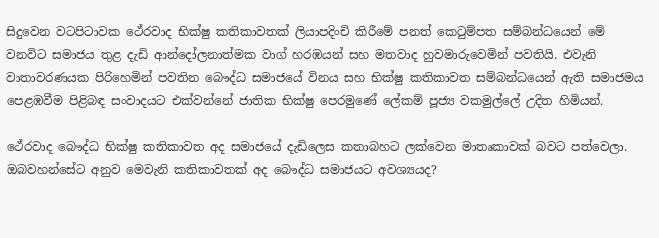සිදුවෙන වටපිටාවක ථේරවාද භික්ෂු කතිකාවතක් ලියාපදිංචි කිරීමේ පනත් කෙටුම්පත සම්බන්ධයෙන් මේ වනවිට සමාජය තුළ දැඩි ආන්දෝලනාත්මක වාග් හරඹයන් සහ මතවාද හුවමාරුවෙමින් පවතියි. එවැනි වාතාවරණයක පිරිහෙමින් පවතින බෞද්ධ සමාජයේ විනය සහ භික්ෂු කතිකාවත සම්බන්ධයෙන් ඇති සමාජමය පෙළඹවීම පිළිබඳ සංවාදයට එක්වන්නේ ජාතික භික්ෂු පෙරමුණේ ලේකම් පූජ්‍ය වකමුල්ලේ උදිත හිමියන්.

ථේරවාද බෞද්ධ භික්ෂු කතිකාවත අද සමාජයේ දැඩිලෙස කතාබහට ලක්වෙන මාතෘකාවක් බවට පත්වෙලා. ඔබවහන්සේට අනුව මෙවැනි කතිකාවතක් අද බෞද්ධ සමාජයට අවශ්‍යයද?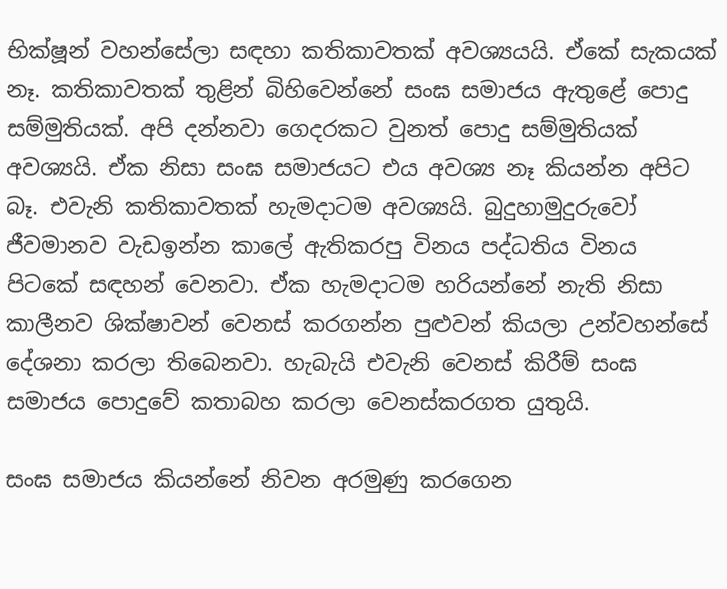භික්ෂූන් වහන්සේලා සඳහා කතිකාවතක් අවශ්‍යයයි. ඒකේ සැකයක් නෑ. කතිකාවතක් තුළින් බිහිවෙන්නේ සංඝ සමාජය ඇතුළේ පොදු සම්මුතියක්. අපි දන්නවා ගෙදරකට වුනත් පොදු සම්මුතියක් අවශ්‍යයි. ඒක නිසා සංඝ සමාජයට එය අවශ්‍ය නෑ කියන්න අපිට බෑ. එවැනි කතිකාවතක් හැමදාටම අවශ්‍යයි. බුදුහාමුදුරුවෝ ජීවමානව වැඩඉන්න කාලේ ඇතිකරපු විනය පද්ධතිය විනය පිටකේ සඳහන් වෙනවා. ඒක හැමදාටම හරියන්නේ නැති නිසා කාලීනව ශික්ෂාවන් වෙනස් කරගන්න පුළුවන් කියලා උන්වහන්සේ දේශනා කරලා තිබෙනවා. හැබැයි එවැනි වෙනස් කිරීම් සංඝ සමාජය පොදුවේ කතාබහ කරලා වෙනස්කරගත යුතුයි.

සංඝ සමාජය කියන්නේ නිවන අරමුණු කරගෙන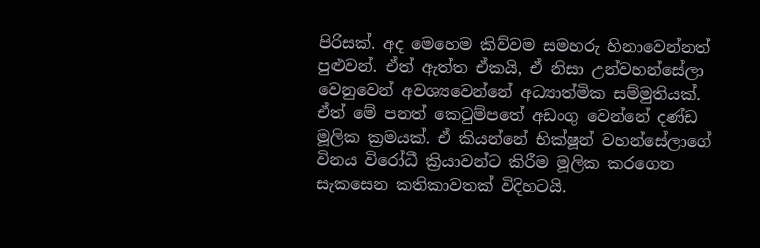පිරිසක්. අද මෙහෙම කිව්වම සමහරු හිනාවෙන්නත් පුළුවන්. ඒත් ඇත්ත ඒකයි, ඒ නිසා උන්වහන්සේලා වෙනුවෙන් අවශ්‍යවෙන්නේ අධ්‍යාත්මික සම්මුතියක්. ඒත් මේ පනත් කෙටුම්පතේ අඩංගු වෙන්නේ දණ්ඩ මූලික ක්‍රමයක්. ඒ කියන්නේ භික්ෂූන් වහන්සේලාගේ විනය විරෝධී ක්‍රියාවන්ට කිරීම මූලික කරගෙන සැකසෙන කතිකාවතක් විදිහටයි.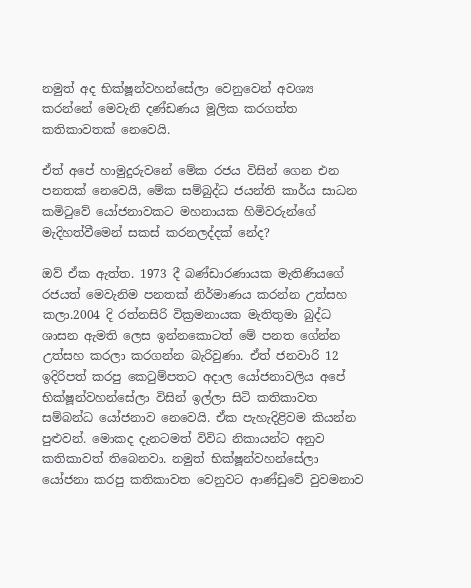නමුත් අද භික්ෂූන්වහන්සේලා වෙනුවෙන් අවශ්‍ය කරන්නේ මෙවැනි දණ්ඩණය මූලික කරගත්ත කතිකාවතක් නෙවෙයි.

ඒත් අපේ හාමුදුරුවනේ මේක රජය විසින් ගෙන එන පනතක් නෙවෙයි, මේක සම්බුද්ධ ජයන්ති කාර්ය සාධන කමිටුවේ යෝජනාවකට මහනායක හිමිවරුන්ගේ මැදිහත්වීමෙන් සකස් කරනලද්දක් නේද?

ඔව් ඒක ඇත්ත. 1973 දී බණ්ඩාරණායක මැතිණියගේ රජයත් මෙවැනිම පනතක් නිර්මාණය කරන්න උත්සහ කලා.2004 දි රත්නසිරි වික්‍රමනායක මැතිතුමා බුද්ධ ශාසන ඇමති ලෙස ඉන්නකොටත් මේ පනත ගේන්න උත්සහ කරලා කරගන්න බැරිවුණා. ඒත් ජනවාරි 12 ඉදිරිපත් කරපු කෙටුම්පතට අදාල යෝජනාවලිය අපේ භික්ෂූන්වහන්සේලා විසින් ඉල්ලා සිටි කතිකාවත සම්බන්ධ යෝජනාව නෙවෙයි. ඒක පැහැදිළිවම කියන්න පුළුවන්. මොකද දැනටමත් විවිධ නිකායන්ට අනුව කතිකාවත් තිබෙනවා. නමුත් භික්ෂූන්වහන්සේලා යෝජනා කරපු කතිකාවත වෙනුවට ආණ්ඩුවේ වුවමනාව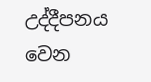උද්දීපනය වෙන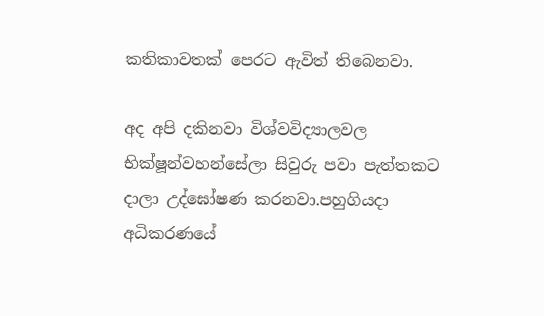කතිකාවතක් පෙරට ඇවිත් තිබෙනවා.

අද අපි දකිනවා විශ්වවිද්‍යාලවල භික්ෂූන්වහන්සේලා සිවුරු පවා පැත්තකට දාලා උද්ඝෝෂණ කරනවා.පහුගියදා අධිකරණයේ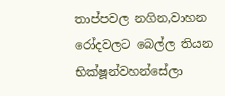තාප්පවල නගින,වාහන රෝදවලට බෙල්ල තියන භික්ෂූන්වහන්සේලා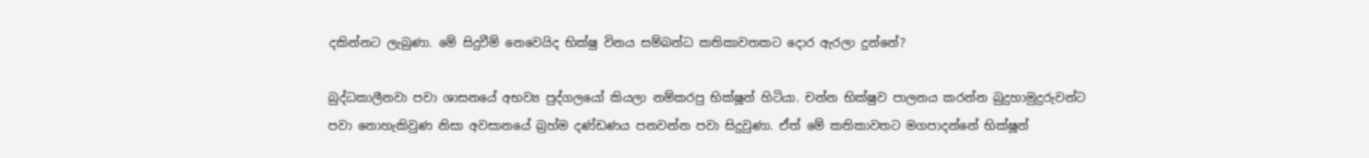දකින්නට ලැබුණා. මේ සිදුවීම් නෙවෙයිද භික්ෂු විනය සම්බන්ධ කතිකාවතකට දොර ඇරලා දුන්නේ?

බුද්ධකාලීනවා පවා ශාසනයේ අභව්‍ය පුද්ගලයෝ කියලා නම්කරපු භික්ෂූන් හිටියා. චන්න භික්ෂුව පාලනය කරන්න බුදුහාමුදුරුවන්ට පවා නොහැකිවුණ නිසා අවසානයේ බ්‍රහ්ම දණ්ඩණය පනවන්න පවා සිදුවුණා. ඒත් මේ කතිකාවතට මගපාදන්නේ භික්ෂූන්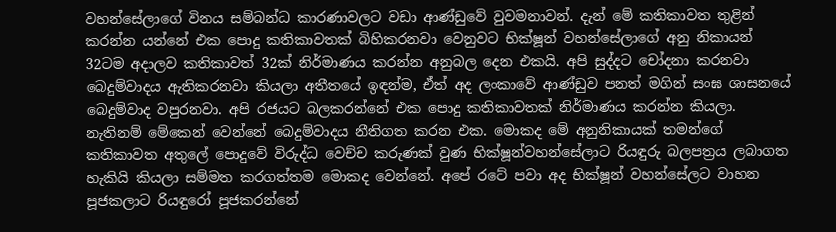වහන්සේලාගේ විනය සම්බන්ධ කාරණාවලට වඩා ආණ්ඩුවේ වුවමනාවන්. දැන් මේ කතිකාවත තුළින් කරන්න යන්නේ එක පොදු කතිකාවතක් බිහිකරනවා වෙනුවට භික්ෂූන් වහන්සේලාගේ අනු නිකායන් 32ටම අදාලව කතිකාවත් 32ක් නිර්මාණය කරන්න අනුබල දෙන එකයි. අපි සුද්දට චෝදනා කරනවා බෙදුම්වාදය ඇතිකරනවා කියලා අතීතයේ ඉඳන්ම, ඒත් අද ලංකාවේ ආණ්ඩුව පනත් මගින් සංඝ ශාසනයේ බෙදුම්වාද වපුරනවා. අපි රජයට බලකරන්නේ එක පොදු කතිකාවතක් නිර්මාණය කරන්න කියලා. නැතිනම් මේකෙන් වෙන්නේ බෙදුම්වාදය නීතිගත කරන එක. මොකද මේ අනුනිකායක් තමන්ගේ කතිකාවත අතුලේ පොදුවේ විරුද්ධ වෙච්ච කරුණක් වුණ භික්ෂූන්වහන්සේලාට රියඳුරු බලපත්‍රය ලබාගත හැකියි කියලා සම්මත කරගත්තම මොකද වෙන්නේ. අපේ රටේ පවා අද භික්ෂූන් වහන්සේලට වාහන පූජකලාට රියඳුරෝ පූජකරන්නේ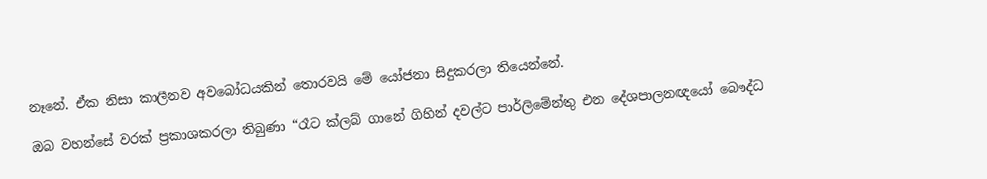නෑනේ. ඒක නිසා කාලීනව අවබෝධයකින් තොරවයි මේ යෝජනා සිදුකරලා තියෙන්නේ.

ඔබ වහන්සේ වරක් ප්‍රකාශකරලා තිබුණා “රෑට ක්ලබ් ගානේ ගිහින් දවල්ට පාර්ලිමේන්තු එන දේශපාලනඥයෝ බෞද්ධ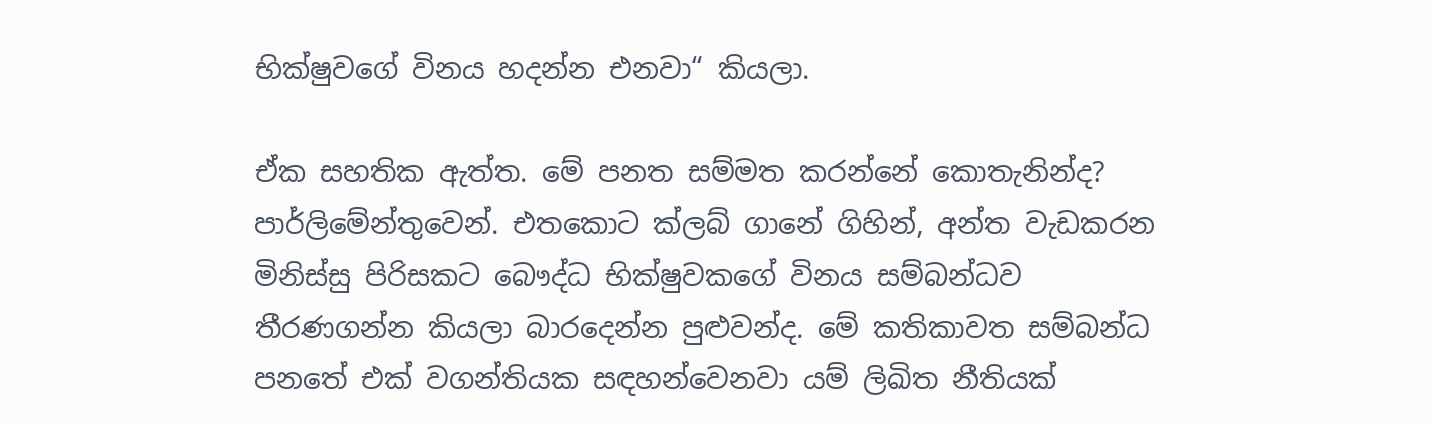භික්ෂුවගේ විනය හදන්න එනවා“ කියලා.

ඒක සහතික ඇත්ත. මේ පනත සම්මත කරන්නේ කොතැනින්ද? පාර්ලිමේන්තුවෙන්. එතකොට ක්ලබ් ගානේ ගිහින්, අන්ත වැඩකරන මිනිස්සු පිරිසකට බෞද්ධ භික්ෂුවකගේ විනය සම්බන්ධව තීරණගන්න කියලා බාරදෙන්න පුළුවන්ද. මේ කතිකාවත සම්බන්ධ පනතේ එක් වගන්තියක සඳහන්වෙනවා යම් ලිඛිත නීතියක්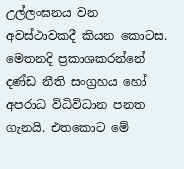උල්ලංඝනය වන අවස්ථාවකදී කියන කොටස. මෙතනදි ප්‍රකාශකරන්නේ දණ්ඩ නීති සංග්‍රහය හෝ අපරාධ විධිවිධාන පනත ගැනයි. එතකොට මේ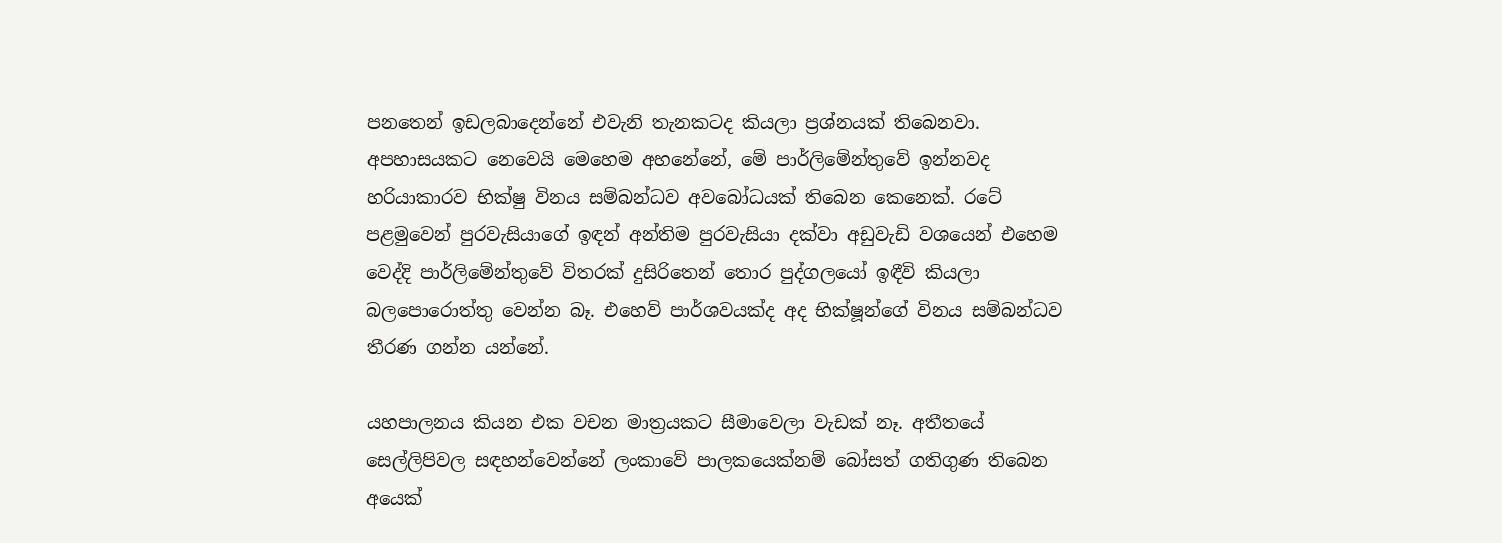පනතෙන් ඉඩලබාදෙන්නේ එවැනි තැනකටද කියලා ප්‍රශ්නයක් තිබෙනවා. අපහාසයකට නෙවෙයි මෙහෙම අහනේනේ, මේ පාර්ලිමේන්තුවේ ඉන්නවද හරියාකාරව භික්ෂු විනය සම්බන්ධව අවබෝධයක් තිබෙන කෙනෙක්. රටේ පළමුවෙන් පුරවැසියාගේ ඉඳන් අන්තිම පුරවැසියා දක්වා අඩුවැඩි වශයෙන් එහෙම වෙද්දි පාර්ලිමේන්තුවේ විතරක් දුසිරිතෙන් තොර පුද්ගලයෝ ඉඳීවි කියලා බලපොරොත්තු වෙන්න බෑ. එහෙව් පාර්ශවයක්ද අද භික්ෂූන්ගේ විනය සම්බන්ධව තීරණ ගන්න යන්නේ.

යහපාලනය කියන එක වචන මාත්‍රයකට සීමාවෙලා වැඩක් නෑ. අතීතයේ සෙල්ලිපිවල සඳහන්වෙන්නේ ලංකාවේ පාලකයෙක්නම් බෝසත් ගතිගුණ තිබෙන අයෙක්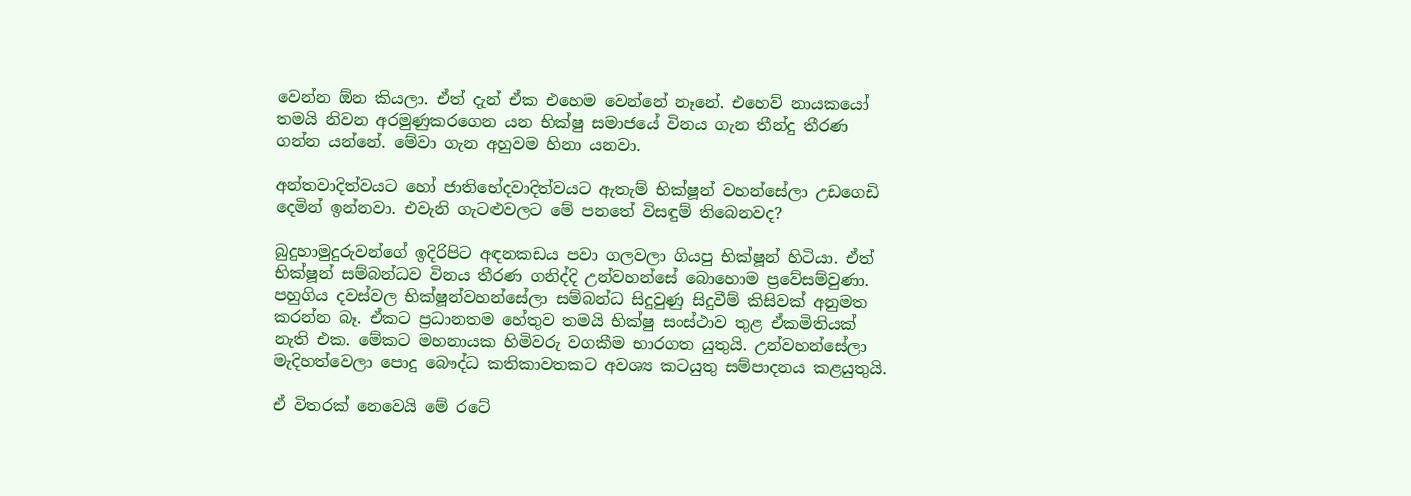වෙන්න ඕන කියලා. ඒත් දැන් ඒක එහෙම වෙන්නේ නෑනේ. එහෙව් නායකයෝ තමයි නිවන අරමුණුකරගෙන යන භික්ෂු සමාජයේ විනය ගැන තීන්දු තීරණ ගන්න යන්නේ. මේවා ගැන අහුවම හිනා යනවා.

අන්තවාදිත්වයට හෝ ජාතිභේදවාදිත්වයට ඇතැම් භික්ෂූන් වහන්සේලා උඩගෙඩි දෙමින් ඉන්නවා. එවැනි ගැටළුවලට මේ පනතේ විසඳුම් තිබෙනවද?

බුදුහාමුදුරුවන්ගේ ඉදිරිපිට අඳනකඩය පවා ගලවලා ගියපු භික්ෂූන් හිටියා. ඒත් භික්ෂූන් සම්බන්ධව විනය තීරණ ගනිද්දි උන්වහන්සේ බොහොම ප්‍රවේසම්වුණා. පහුගිය දවස්වල භික්ෂූන්වහන්සේලා සම්බන්ධ සිදුවුණු සිදුවීම් කිසිවක් අනුමත කරන්න බෑ. ඒකට ප්‍රධානතම හේතුව තමයි භික්ෂු සංස්ථාව තුළ ඒකමිතියක් නැති එක. මේකට මහනායක හිමිවරු වගකීම භාරගත යුතුයි. උන්වහන්සේලා මැදිහත්වෙලා පොදු බෞද්ධ කතිකාවතකට අවශ්‍ය කටයුතු සම්පාදනය කළයුතුයි.

ඒ විතරක් නෙවෙයි මේ රටේ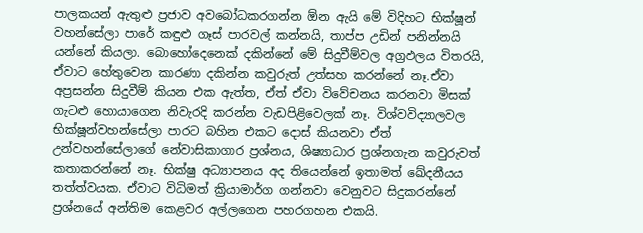පාලකයන් ඇතුළු ප්‍රජාව අවබෝධකරගන්න ඕන ඇයි මේ විදිහට භික්ෂූන් වහන්සේලා පාරේ කඳුළු ගෑස් පාරවල් කන්නයි, තාප්ප උඩින් පනින්නයි යන්නේ කියලා. බොහෝදෙනෙක් දකින්නේ මේ සිදුවීම්වල අග්‍රඵලය විතරයි, ඒවාට හේතුවෙන කාරණා දකින්න කවුරුත් උත්සහ කරන්නේ නෑ.ඒවා අප්‍රසන්න සිදුවීම් කියන එක ඇත්ත, ඒත් ඒවා විවේචනය කරනවා මිසක් ගැටළු හොයාගෙන නිවැරදි කරන්න වැඩපිළිවෙලක් නෑ. විශ්වවිද්‍යාලවල භික්ෂූන්වහන්සේලා පාරට බහින එකට දොස් කියනවා ඒත් උන්වහන්සේලාගේ නේවාසිකාගාර ප්‍රශ්නය, ශිෂ්‍යාධාර ප්‍රශ්නගැන කවුරුවත් කතාකරන්නේ නෑ. භික්ෂු අධ්‍යාපනය අද තියෙන්නේ ඉතාමත් ඛේදනීයය තත්ත්වයක. ඒවාට විධිමත් ක්‍රියාමාර්ග ගන්නවා වෙනුවට සිදුකරන්නේ ප්‍රශ්නයේ අන්තිම කෙළවර අල්ලගෙන පහරගහන එකයි.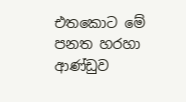එතකොට මේ පනත හරහා ආණ්ඩුව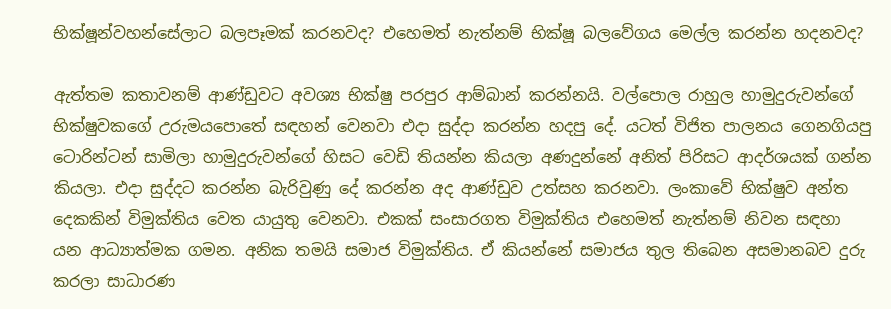භික්ෂූන්වහන්සේලාට බලපෑමක් කරනවද? එහෙමත් නැත්නම් භික්ෂූ බලවේගය මෙල්ල කරන්න හදනවද?

ඇත්තම කතාවනම් ආණ්ඩුවට අවශ්‍ය භික්ෂු පරපුර ආම්බාන් කරන්නයි. වල්පොල රාහුල හාමුදුරුවන්ගේ භික්ෂුවකගේ උරුමයපොතේ සඳහන් වෙනවා එදා සුද්දා කරන්න හදපු දේ. යටත් විජිත පාලනය ගෙනගියපු ටොරින්ටන් සාමිලා හාමුදුරුවන්ගේ හිසට වෙඩි තියන්න කියලා අණදුන්නේ අනිත් පිරිසට ආදර්ශයක් ගන්න කියලා. එදා සුද්දට කරන්න බැරිවුණු දේ කරන්න අද ආණ්ඩුව උත්සහ කරනවා. ලංකාවේ භික්ෂුව අන්ත දෙකකින් විමුක්තිය වෙත යායුතු වෙනවා. එකක් සංසාරගත විමුක්තිය එහෙමත් නැත්නම් නිවන සඳහා යන ආධ්‍යාත්මක ගමන. අනික තමයි සමාජ විමුක්තිය. ඒ කියන්නේ සමාජය තුල තිබෙන අසමානබව දුරු කරලා සාධාරණ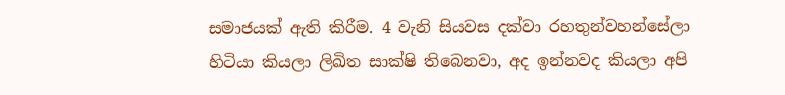සමාජයක් ඇති කිරීම. 4 වැනි සියවස දක්වා රහතුන්වහන්සේලා හිටියා කියලා ලිඛිත සාක්ෂි තිබෙනවා, අද ඉන්නවද කියලා අපි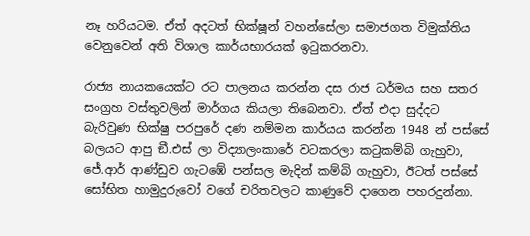නෑ හරියටම. ඒත් අදටත් භික්ෂූන් වහන්සේලා සමාජගත විමුක්තිය වෙනුවෙන් අති විශාල කාර්යභාරයක් ඉටුකරනවා.

රාජ්‍ය නායකයෙක්ට රට පාලනය කරන්න දස රාජ ධර්මය සහ සතර සංග්‍රහ වස්තුවලින් මාර්ගය කියලා තිබෙනවා. ඒත් එදා සුද්දට බැරිවුණ භික්ෂු පරපුරේ දණ නම්මන කාර්යය කරන්න 1948 න් පස්සේ බලයට ආපු ඞී.එස් ලා විද්‍යාලංකාරේ වටකරලා කටුකම්බි ගැහුවා, ජේ.ආර් ආණ්ඩුව ගැටඹේ පන්සල මැදින් කම්බි ගැහුවා, ඊටත් පස්සේ සෝභිත හාමුදුරුවෝ වගේ චරිතවලට කාණුවේ දාගෙන පහරදුන්නා.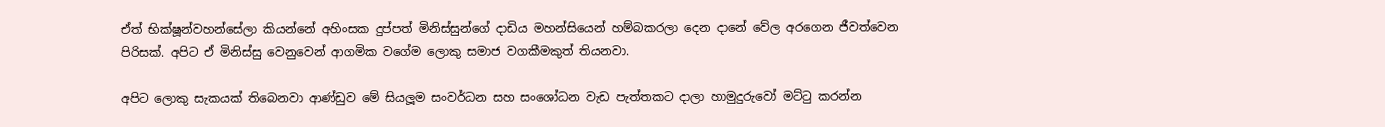ඒත් භික්ෂූන්වහන්සේලා කියන්නේ අහිංසක දුප්පත් මිනිස්සුන්ගේ දාඩිය මහන්සියෙන් හම්බකරලා දෙන දානේ වේල අරගෙන ජීවත්වෙන පිරිසක්. අපිට ඒ මිනිස්සු වෙනුවෙන් ආගමික වගේම ලොකු සමාජ වගකීමකුත් තියනවා.

අපිට ලොකු සැකයක් තිබෙනවා ආණ්ඩුව මේ සියලූම සංවර්ධන සහ සංශෝධන වැඩ පැත්තකට දාලා හාමුදුරුවෝ මට්ටු කරන්න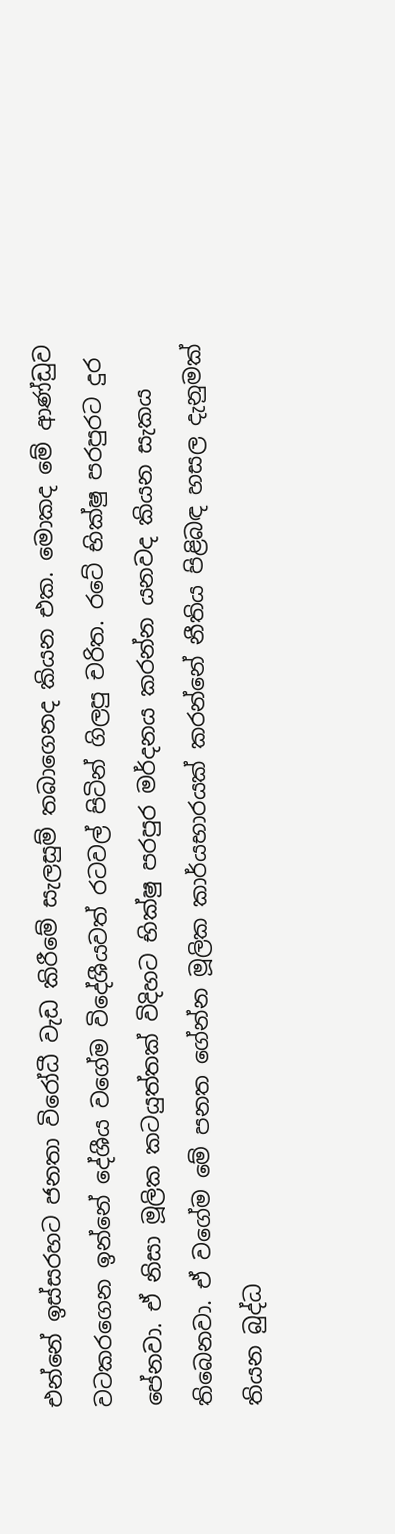එන්නේ ඉස්සරහට ජනතා විරෝධී වැඩ කිරීමේ සැලසුම් තබාගෙනද කියන එක. මොකද මේ ආණ්ඩුව වටකරගෙන ඉන්නේ දේශීය වගේම විදේශීයවත් රටවල් පිටින් ගිලපු චරිත. රටේ භික්ෂු පරපුරට දුර පේනවා. ඒ නිසා මූලික කටයුත්තක් විදිහට භික්ෂු පරපුර මර්දනය කරන්න යනවද කියන සැකය තිබෙනවා. ඒ වගේම මේ පනත ගේන්න මූලික කාර්යභාරයක් කරන්නේ නීතිය පිළිබඳ හසල දැනුමක් තියන බුද්ධ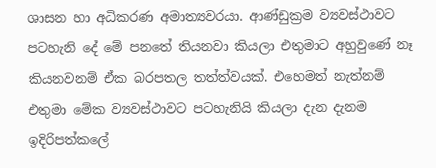ශාසන හා අධිකරණ අමාත්‍යවරයා. ආණ්ඩුක්‍රම ව්‍යවස්ථාවට පටහැනි දේ මේ පනතේ තියනවා කියලා එතුමාට අහුවුණේ නෑ කියනවනම් ඒක බරපතල තත්ත්වයක්. එහෙමත් නැත්නම් එතුමා මේක ව්‍යවස්ථාවට පටහැනියි කියලා දැන දැනම ඉදිරිපත්කලේ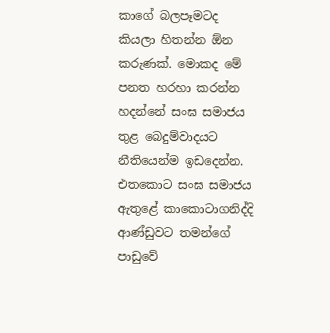කාගේ බලපෑමටද කියලා හිතන්න ඕන කරුණක්. මොකද මේ පනත හරහා කරන්න හදන්නේ සංඝ සමාජය තුළ බෙදුම්වාදයට නීතියෙන්ම ඉඩදෙන්න. එතකොට සංඝ සමාජය ඇතුළේ කාකොටාගනිද්දි ආණ්ඩුවට තමන්ගේ පාඩුවේ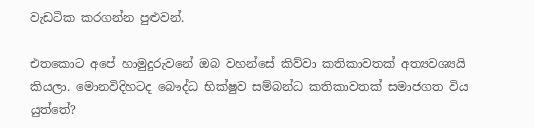වැඩටික කරගන්න පුළුවන්.

එතකොට අපේ හාමුදුරුවනේ ඔබ වහන්සේ කිව්වා කතිකාවතක් අත්‍යවශ්‍යයි කියලා. මොනවිදිහටද බෞද්ධ භික්ෂුව සම්බන්ධ කතිකාවතක් සමාජගත විය යුත්තේ?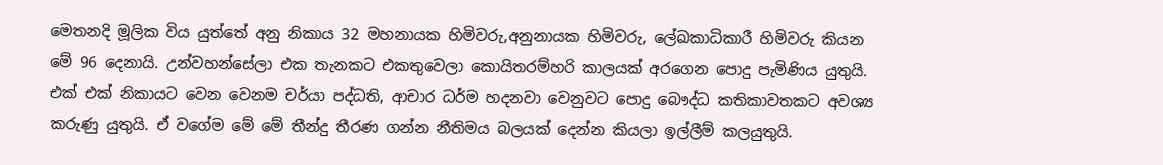මෙතනදි මූලික විය යුත්තේ අනු නිකාය 32 මහනායක හිමිවරු,අනුනායක හිමිවරු, ලේඛකාධිකාරී හිමිවරු කියන මේ 96 දෙනායි. උන්වහන්සේලා එක තැනකට එකතුවෙලා කොයිතරම්හරි කාලයක් අරගෙන පොදු පැමිණිය යුතුයි. එක් එක් නිකායට වෙන වෙනම චර්යා පද්ධති, ආචාර ධර්ම හදනවා වෙනුවට පොදු බෞද්ධ කතිකාවතකට අවශ්‍ය කරුණු යුතුයි. ඒ වගේම මේ මේ තීන්දු තීරණ ගන්න නීතිමය බලයක් දෙන්න කියලා ඉල්ලීම් කලයුතුයි.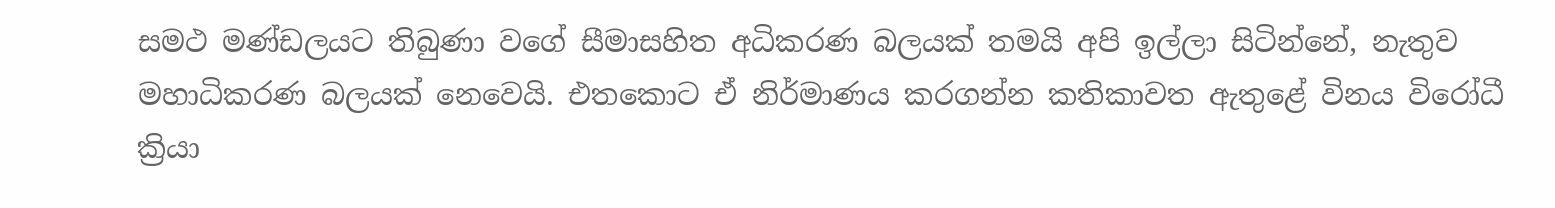සමථ මණ්ඩලයට තිබුණා වගේ සීමාසහිත අධිකරණ බලයක් තමයි අපි ඉල්ලා සිටින්නේ, නැතුව මහාධිකරණ බලයක් නෙවෙයි. එතකොට ඒ නිර්මාණය කරගන්න කතිකාවත ඇතුළේ විනය විරෝධී ක්‍රියා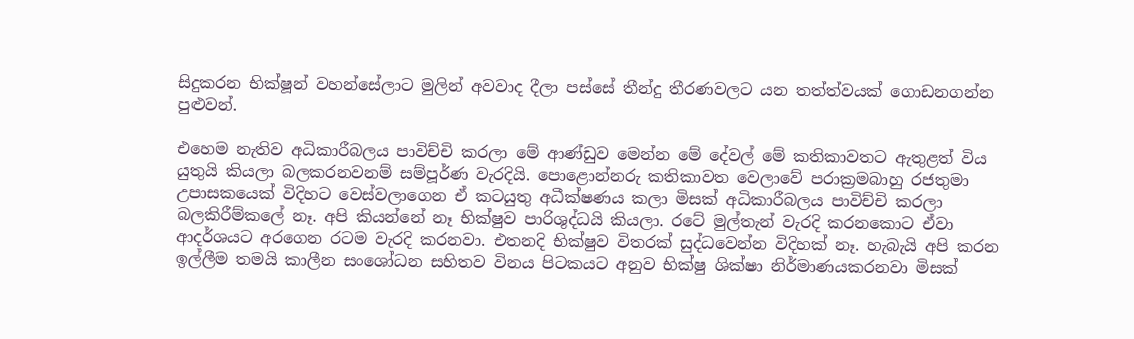සිදුකරන භික්ෂූන් වහන්සේලාට මුලින් අවවාද දීලා පස්සේ තීන්දු තීරණවලට යන තත්ත්වයක් ගොඩනගන්න පුළුවන්.

එහෙම නැතිව අධිකාරීබලය පාවිච්චි කරලා මේ ආණ්ඩුව මෙන්න මේ දේවල් මේ කතිකාවතට ඇතුළත් විය යුතුයි කියලා බලකරනවනම් සම්පූර්ණ වැරදියි. පොළොන්නරු කතිකාවත වෙලාවේ පරාක්‍රමබාහු රජතුමා උපාසකයෙක් විදිහට වෙස්වලාගෙන ඒ කටයුතු අධීක්ෂණය කලා මිසක් අධිකාරීබලය පාවිච්චි කරලා බලකිරීම්කලේ නෑ. අපි කියන්නේ නෑ භික්ෂුව පාරිශුද්ධයි කියලා. රටේ මුල්තැන් වැරදි කරනකොට ඒවා ආදර්ශයට අරගෙන රටම වැරදි කරනවා. එතනදි භික්ෂුව විතරක් සුද්ධවෙන්න විදිහක් නෑ. හැබැයි අපි කරන ඉල්ලීම තමයි කාලීන සංශෝධන සහිතව විනය පිටකයට අනුව භික්ෂු ශික්ෂා නිර්මාණයකරනවා මිසක්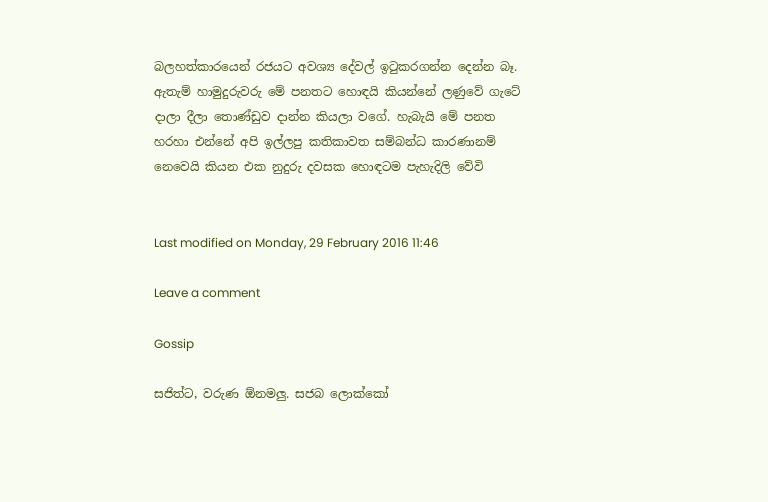බලහත්කාරයෙන් රජයට අවශ්‍ය දේවල් ඉටුකරගන්න දෙන්න බෑ. ඇතැම් හාමුදුරුවරු මේ පනතට හොඳයි කියන්නේ ලණුවේ ගැටේ දාලා දීලා තොණ්ඩුව දාන්න කියලා වගේ. හැබැයි මේ පනත හරහා එන්නේ අපි ඉල්ලපු කතිකාවත සම්බන්ධ කාරණානම් නෙවෙයි කියන එක නුදුරු දවසක හොඳටම පැහැදිලි වේවි


Last modified on Monday, 29 February 2016 11:46

Leave a comment

Gossip

සජිත්ට, වරුණ ඕනමලු. සජබ ලොක්කෝ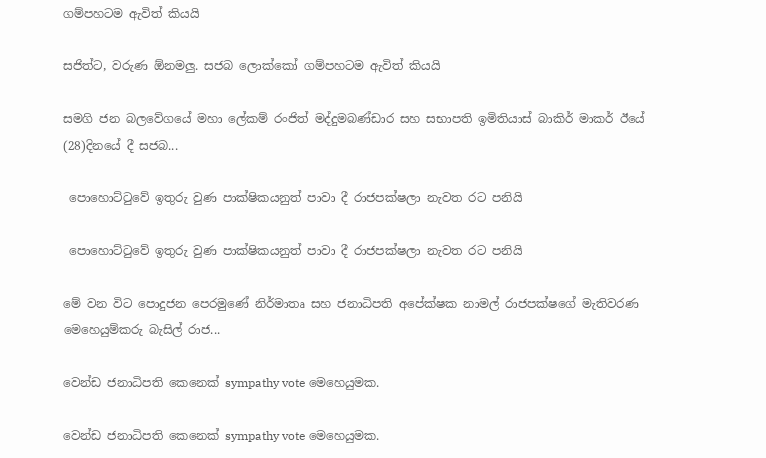ගම්පහටම ඇවිත් කියයි

සජිත්ට, වරුණ ඕනමලු. සජබ ලොක්කෝ ගම්පහටම ඇවිත් කියයි

සමගි ජන බලවේගයේ මහා ලේකම් රංජිත් මද්දුමබණ්ඩාර සහ සභාපති ඉමිතියාස් බාකිර් මාකර් ඊයේ (28)දිනයේ දී සජබ...

 පොහොට්ටුවේ ඉතුරු වුණ පාක්ෂිකයනුත් පාවා දී රාජපක්ෂලා නැවත රට පනියි

 පොහොට්ටුවේ ඉතුරු වුණ පාක්ෂිකයනුත් පාවා දී රාජපක්ෂලා නැවත රට පනියි

මේ වන විට පොදුජන පෙරමුණේ නිර්මාතෘ සහ ජනාධිපති අපේක්ෂක නාමල් රාජපක්ෂගේ මැතිවරණ මෙහෙයුම්කරු බැසිල් රාජ...

වෙන්ඩ ජනාධිපති කෙනෙක් sympathy vote මෙහෙයුමක.

වෙන්ඩ ජනාධිපති කෙනෙක් sympathy vote මෙහෙයුමක.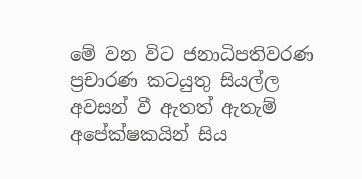මේ වන විට ජනාධිපතිවරණ ප්‍රචාරණ කටයුතු සියල්ල අවසන් වී ඇතත් ඇතැම් අපේක්ෂකයින් සිය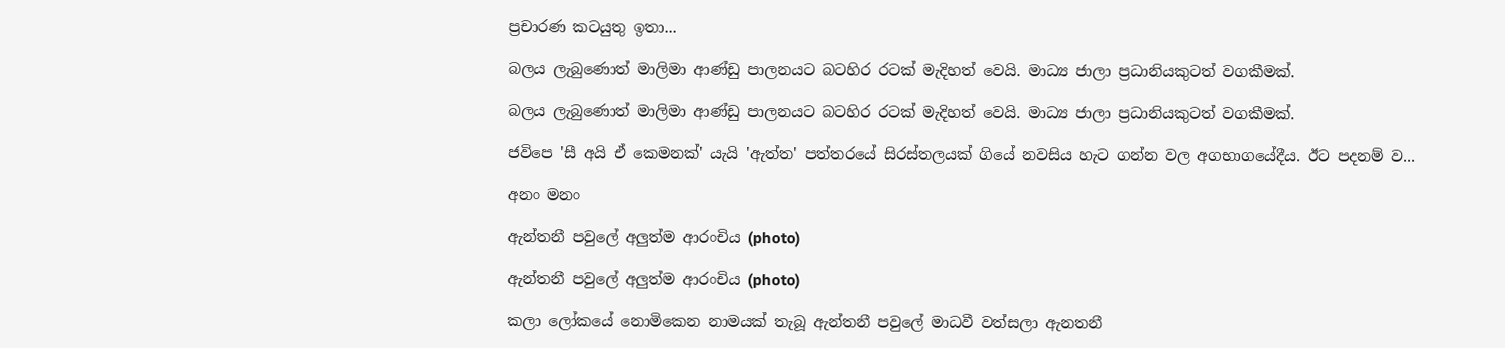ප්‍රචාරණ කටයුතු ඉතා...

බලය ලැබුණොත් මාලිමා ආණ්ඩු පාලනයට බටහිර රටක් මැදිහත් වෙයි. මාධ්‍ය ජාලා ප්‍රධානියකුටත් වගකීමක්.

බලය ලැබුණොත් මාලිමා ආණ්ඩු පාලනයට බටහිර රටක් මැදිහත් වෙයි. මාධ්‍ය ජාලා ප්‍රධානියකුටත් වගකීමක්.

ජවිපෙ 'සී අයි ඒ කෙමනක්' යැයි 'ඇත්ත' පත්තරයේ සිරස්තලයක් ගියේ නවසිය හැට ගන්න වල අගභාගයේදීය. ඊට පදනම් ව...

අනං මනං

ඇන්තනී පවුලේ අලුත්ම ආරංචිය (photo)

ඇන්තනී පවුලේ අලුත්ම ආරංචිය (photo)

කලා ලෝකයේ නොමිකෙන නාමයක් තැබූ ඇන්තනී පවුලේ මාධවී වත්සලා ඇනතනී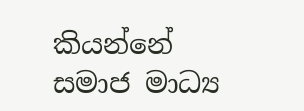කියන්නේ  සමාජ මාධ්‍ය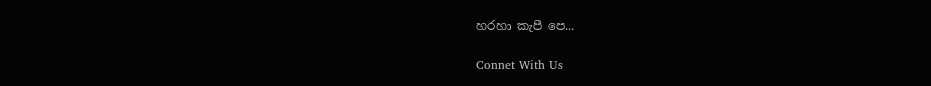හරහා කැපී පෙ...

Connet With Us